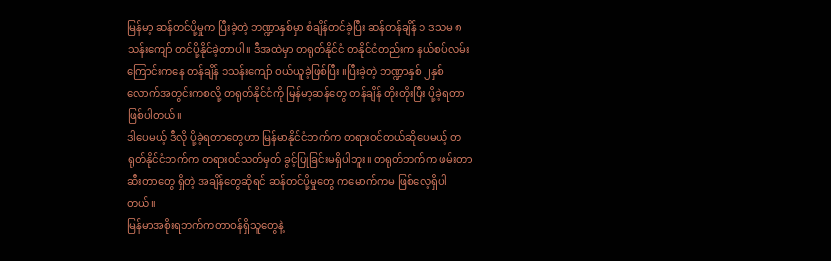မြန်မာ့ ဆန်တင်ပို့မှုက ပြီးခဲ့တဲ့ ဘဏ္ဍာနှစ်မှာ စံချိန်တင်ခဲ့ပြီး ဆန်တန်ချိန် ၁ ဒသမ ၈သန်းကျော် တင်ပို့နိုင်ခဲ့တာပါ။ ဒီအထဲမှာ တရုတ်နိုင်ငံ တနိုင်ငံတည်းက နယ်စပ်လမ်းကြောင်းကနေ တန်ချိန် ၁သန်းကျော် ဝယ်ယူခဲ့ဖြစ်ပြီး ။ပြီးခဲ့တဲ့ ဘဏ္ဍာနှစ် ၂နှစ် လောက်အတွင်းကစလို့ တရုတ်နိုင်ငံကို မြန်မာ့ဆန်တွေ တန်ချိန် တိုးတိုးပြီး ပို့ခဲ့ရတာဖြစ်ပါတယ်။
ဒါပေမယ့် ဒီလို ပို့ခဲ့ရတာတွေဟာ မြန်မာနိုင်ငံဘက်က တရားဝင်တယ်ဆိုပေမယ့် တရုတ်နိုင်ငံဘက်က တရားဝင်သတ်မှတ် ခွင့်ပြုခြင်းမရှိပါဘူး။ တရုတ်ဘက်က ဖမ်းတာ ဆီးတာတွေ ရှိတဲ့ အချိန်တွေဆိုရင် ဆန်တင်ပို့မှုတွေ ကမောက်ကမ ဖြစ်လေ့ရှိပါတယ်။
မြန်မာအစိုးရဘက်ကတာဝန်ရှိသူတွေနဲ့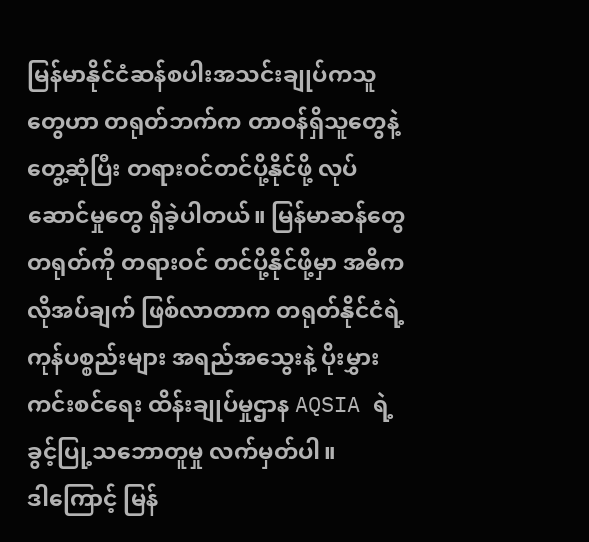မြန်မာနိုင်ငံဆန်စပါးအသင်းချုပ်ကသူတွေဟာ တရုတ်ဘက်က တာဝန်ရှိသူတွေနဲ့ တွေ့ဆုံပြီး တရားဝင်တင်ပို့နိုင်ဖို့ လုပ်ဆောင်မှုတွေ ရှိခဲ့ပါတယ်။ မြန်မာဆန်တွေ တရုတ်ကို တရားဝင် တင်ပို့နိုင်ဖို့မှာ အဓိက လိုအပ်ချက် ဖြစ်လာတာက တရုတ်နိုင်ငံရဲ့ ကုန်ပစ္စည်းများ အရည်အသွေးနဲ့ ပိုးမွှားကင်းစင်ရေး ထိန်းချုပ်မှုဌာန AQSIA ရဲ့ခွင့်ပြု့သဘောတူမှု လက်မှတ်ပါ။
ဒါကြောင့် မြန်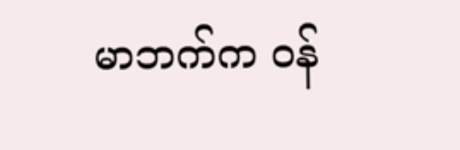မာဘက်က ဝန်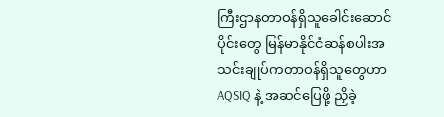ကြီးဌာနတာဝန်ရှိသူခေါင်းဆောင်ပိုင်းတွေ မြန်မာနိုင်ငံဆန်စပါးအသင်းချုပ်ကတာဝန်ရှိသူတွေဟာ AQSIQ နဲ့ အဆင်ပြေဖို့ ညှိခဲ့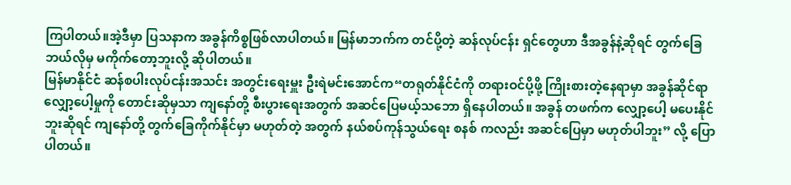ကြပါတယ်။အဲ့ဒီမှာ ပြသနာက အခွန်ကိစ္စဖြစ်လာပါတယ်။ မြန်မာဘက်က တင်ပို့တဲ့ ဆန်လုပ်ငန်း ရှင်တွေဟာ ဒီအခွန်နဲ့ဆိုရင် တွက်ခြေဘယ်လိုမှ မကိုက်တော့ဘူးလို့ ဆိုပါတယ်။
မြန်မာနိုင်ငံ ဆန်စပါးလုပ်ငန်းအသင်း အတွင်းရေးမှူး ဦးရဲမင်းအောင်က“တရုတ်နိုင်ငံကို တရားဝင်ပို့ဖို့ ကြိုးစားတဲ့နေရာမှာ အခွန်ဆိုင်ရာ လျှော့ပေါ့မှုကို တောင်းဆိုမှသာ ကျနော်တို့ စီးပွားရေးအတွက် အဆင်ပြေမယ့်သဘော ရှိနေပါတယ်။ အခွန် တဖက်က လျှော့ပေါ့ မပေးနိုင်ဘူးဆိုရင် ကျနော်တို့ တွက်ခြေကိုက်နိုင်မှာ မဟုတ်တဲ့ အတွက် နယ်စပ်ကုန်သွယ်ရေး စနစ် ကလည်း အဆင်ပြေမှာ မဟုတ်ပါဘူး” လို့ ပြောပါတယ်။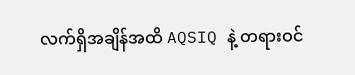လက်ရှိအချိန်အထိ AQSIQ နဲ့ တရားဝင်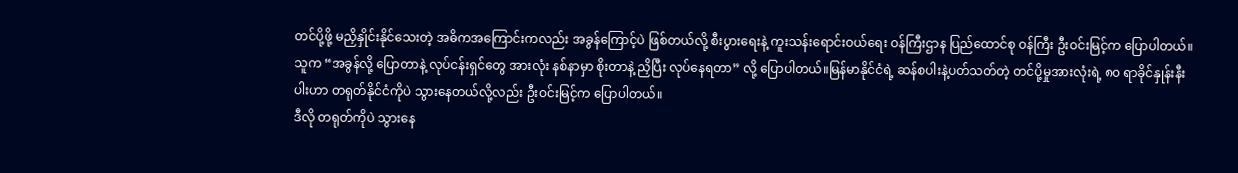တင်ပို့ဖို့ မညှိနှိုင်းနိုင်သေးတဲ့ အဓိကအကြောင်းကလည်း အခွန်ကြောင့်ပဲ ဖြစ်တယ်လို့ စီးပွားရေးနဲ့ ကူးသန်းရောင်းဝယ်ရေး ဝန်ကြီးဌာန ပြည်ထောင်စု ဝန်ကြီး ဦးဝင်းမြင့်က ပြောပါတယ်။
သူက “အခွန်လို့ ပြောတာနဲ့ လုပ်ငန်းရှင်တွေ အားလုံး နစ်နာမှာ စိုးတာနဲ့ ညှိပြီး လုပ်နေရတာ” လို့ ပြောပါတယ်။မြန်မာနိုင်ငံရဲ့ ဆန်စပါးနဲ့ပတ်သတ်တဲ့ တင်ပို့မှုအားလုံးရဲ့ ၈၀ ရာခိုင်နှုန်းနီးပါးဟာ တရုတ်နိုင်ငံကိုပဲ သွားနေတယ်လို့လည်း ဦးဝင်းမြင့်က ပြောပါတယ်။
ဒီလို တရုတ်ကိုပဲ သွားနေ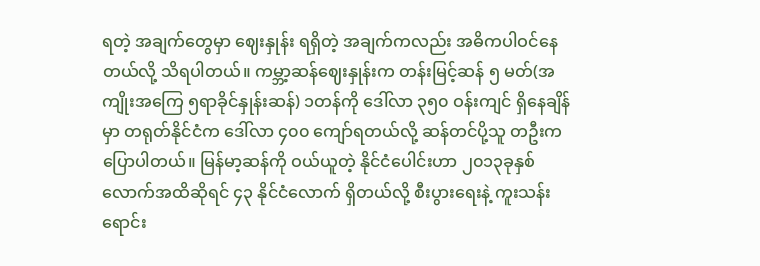ရတဲ့ အချက်တွေမှာ ဈေးနှုန်း ရရှိတဲ့ အချက်ကလည်း အဓိကပါဝင်နေတယ်လို့ သိရပါတယ်။ ကမ္ဘာ့ဆန်ဈေးနှုန်းက တန်းမြင့်ဆန် ၅ မတ်(အကျိုးအကြေ ၅ရာခိုင်နှုန်းဆန်) ၁တန်ကို ဒေါ်လာ ၃၅၀ ဝန်းကျင် ရှိနေချိန်မှာ တရုတ်နိုင်ငံက ဒေါ်လာ ၄၀၀ ကျော်ရတယ်လို့ ဆန်တင်ပို့သူ တဦးက ပြောပါတယ်။ မြန်မာ့ဆန်ကို ဝယ်ယူတဲ့ နိုင်ငံပေါင်းဟာ ၂၀၁၃ခုနှစ်လောက်အထိဆိုရင် ၄၃ နိုင်ငံလောက် ရှိတယ်လို့ စီးပွားရေးနဲ့ ကူးသန်းရောင်း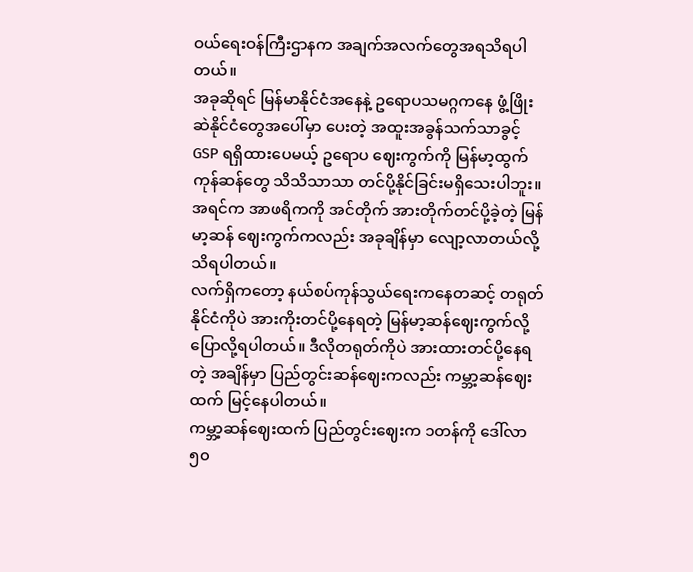ဝယ်ရေးဝန်ကြီးဌာနက အချက်အလက်တွေအရသိရပါတယ်။
အခုဆိုရင် မြန်မာနိုင်ငံအနေနဲ့ ဥရောပသမဂ္ဂကနေ ဖွံ့ဖြိုးဆဲနိုင်ငံတွေအပေါ်မှာ ပေးတဲ့ အထူးအခွန်သက်သာခွင့် GSP ရရှိထားပေမယ့် ဥရောပ ဈေးကွက်ကို မြန်မာ့ထွက်ကုန်ဆန်တွေ သိသိသာသာ တင်ပို့နိုင်ခြင်းမရှိသေးပါဘူး။အရင်က အာဖရိကကို အင်တိုက် အားတိုက်တင်ပို့ခဲ့တဲ့ မြန်မာ့ဆန် ဈေးကွက်ကလည်း အခုချိန်မှာ လျော့လာတယ်လို့ သိရပါတယ်။
လက်ရှိကတော့ နယ်စပ်ကုန်သွယ်ရေးကနေတဆင့် တရုတ်နိုင်ငံကိုပဲ အားကိုးတင်ပို့နေရတဲ့ မြန်မာ့ဆန်ဈေးကွက်လို့ ပြောလို့ရပါတယ်။ ဒီလိုတရုတ်ကိုပဲ အားထားတင်ပို့နေရတဲ့ အချိန်မှာ ပြည်တွင်းဆန်ဈေးကလည်း ကမ္ဘာ့ဆန်ဈေးထက် မြင့်နေပါတယ်။
ကမ္ဘာ့ဆန်ဈေးထက် ပြည်တွင်းဈေးက ၁တန်ကို ဒေါ်လာ ၅၀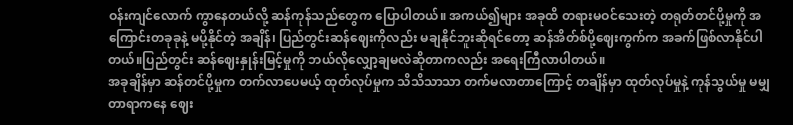ဝန်းကျင်လောက် ကွာနေတယ်လို့ ဆန်ကုန်သည်တွေက ပြောပါတယ်။ အကယ်၍များ အခုထိ တရားမဝင်သေးတဲ့ တရုတ်တင်ပို့မှုကို အကြောင်းတခုခုနဲ့ မပို့နိုင်တဲ့ အချိန်၊ ပြည်တွင်းဆန်ဈေးကိုလည်း မချနိုင်ဘူးဆိုရင်တော့ ဆန်အိတ်စ်ပို့ဈေးကွက်က အခက်ဖြစ်လာနိုင်ပါတယ်။ပြည်တွင်း ဆန်ဈေးနှုန်းမြင့်မှုကို ဘယ်လိုလျှော့ချမလဲဆိုတာကလည်း အရေးကြီလာပါတယ်။
အခုချိန်မှာ ဆန်တင်ပို့မှုက တက်လာပေမယ့် ထုတ်လုပ်မှုက သိသိသာသာ တက်မလာတာကြောင့် တချိန်မှာ ထုတ်လုပ်မှုနဲ့ ကုန်သွယ်မှု မမျှတာရာကနေ ဈေး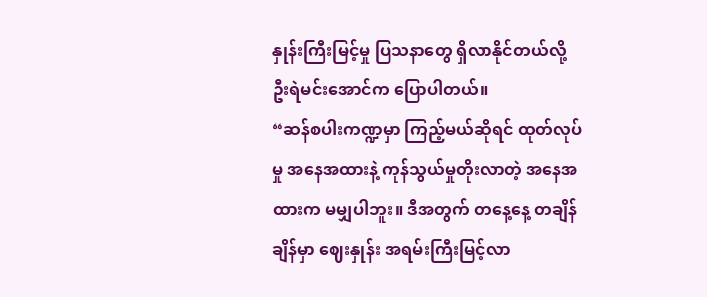နှုန်းကြီးမြင့်မှု ပြသနာတွေ ရှိလာနိုင်တယ်လို့ ဦးရဲမင်းအောင်က ပြောပါတယ်။
“ဆန်စပါးကဏ္ဍမှာ ကြည့်မယ်ဆိုရင် ထုတ်လုပ်မှု အနေအထားနဲ့ ကုန်သွယ်မှုတိုးလာတဲ့ အနေအထားက မမျှပါဘူး။ ဒီအတွက် တနေ့နေ့ တချိန်ချိန်မှာ ဈေးနှုန်း အရမ်းကြီးမြင့်လာ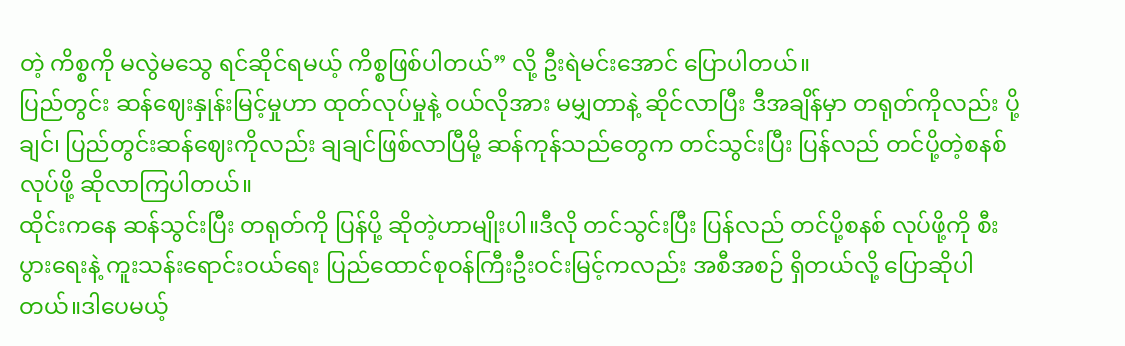တဲ့ ကိစ္စကို မလွဲမသွေ ရင်ဆိုင်ရမယ့် ကိစ္စဖြစ်ပါတယ်” လို့ ဦးရဲမင်းအောင် ပြောပါတယ်။
ပြည်တွင်း ဆန်ဈေးနှုန်းမြင့်မှုဟာ ထုတ်လုပ်မှုနဲ့ ဝယ်လိုအား မမျှတာနဲ့ ဆိုင်လာပြီး ဒီအချိန်မှာ တရုတ်ကိုလည်း ပို့ချင်၊ ပြည်တွင်းဆန်ဈေးကိုလည်း ချချင်ဖြစ်လာပြီမို့ ဆန်ကုန်သည်တွေက တင်သွင်းပြီး ပြန်လည် တင်ပို့တဲ့စနစ် လုပ်ဖို့ ဆိုလာကြပါတယ်။
ထိုင်းကနေ ဆန်သွင်းပြီး တရုတ်ကို ပြန်ပို့ ဆိုတဲ့ဟာမျိုးပါ။ဒီလို တင်သွင်းပြီး ပြန်လည် တင်ပို့စနစ် လုပ်ဖို့ကို စီးပွားရေးနဲ့ ကူးသန်းရောင်းဝယ်ရေး ပြည်ထောင်စုဝန်ကြီးဦးဝင်းမြင့်ကလည်း အစီအစဉ် ရှိတယ်လို့ ပြောဆိုပါတယ်။ဒါပေမယ့်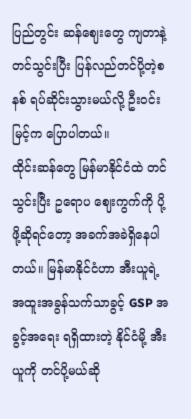ပြည်တွင်း ဆန်ဈေးတွေ ကျတာနဲ့ တင်သွင်းပြီး ပြန်လည်တင်ပို့တဲ့စနစ် ရပ်ဆိုင်းသွားမယ်လို့ ဦးဝင်းမြင့်က ပြောပါတယ်။
ထိုင်းဆန်တွေ မြန်မာနိုင်ငံထဲ တင်သွင်းပြီး ဥရောပ ဈေးကွက်ကို ပို့ဖို့ဆိုရင်တော့ အခက်အခဲရှိနေပါတယ်။ မြန်မာနိုင်ငံဟာ အီးယူရဲ့ အထူးအခွန်သက်သာခွင့် GSP အခွင့်အရေး ရရှိထားတဲ့ နိုင်ငံမို့ အီးယူကို တင်ပို့မယ်ဆို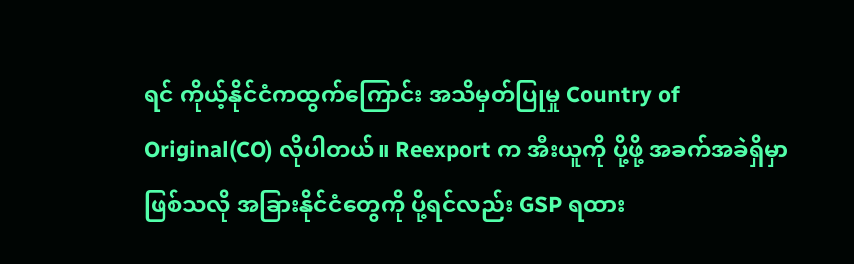ရင် ကိုယ့်နိုင်ငံကထွက်ကြောင်း အသိမှတ်ပြုမှု Country of Original(CO) လိုပါတယ်။ Reexport က အီးယူကို ပို့ဖို့ အခက်အခဲရှိမှာ ဖြစ်သလို အခြားနိုင်ငံတွေကို ပို့ရင်လည်း GSP ရထား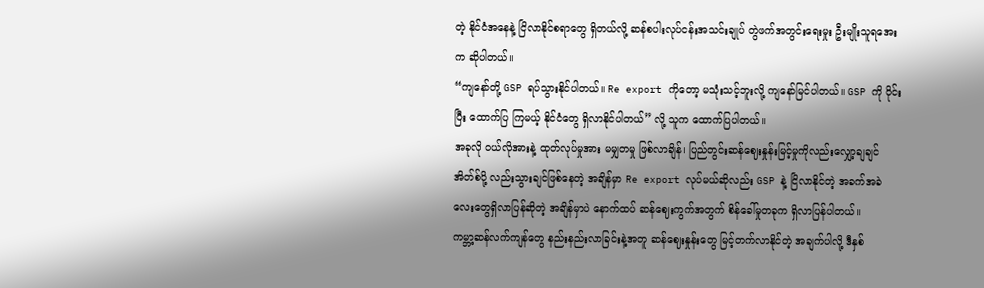တဲ့ နိုင်ငံအနေနဲ့ ငြိလာနိုင်စရာတွေ ရှိတယ်လို့ ဆန်စပါးလုပ်ငန်းအသင်းချုပ် တွဲဖက်အတွင်းရေးမှုး ဦးမျိုးသူရအေးက ဆိုပါတယ်။
“ကျနော်တို့ GSP ရပ်သွားနိုင်ပါတယ်။ Re export ကိုတော့ မသုံးသင့်ဘူးလို့ ကျနော်မြင်ပါတယ်။ GSP ကို ဝိုင်းပြီး ထောက်ပြ ကြမယ့် နိုင်ငံတွေ ရှိလာနိုင်ပါတယ်” လို့ သူက ထောက်ပြပါတယ်။
အခုလို ဝယ်လိုအားနဲ့ ထုတ်လုပ်မှုအား မမျှတမှု ဖြစ်လာချိန်၊ ပြည်တွင်းဆန်ဈေးနှုန်းမြင့်မှုကိုလည်းလျှော့ချချင် အိတ်စ်ပို့ လည်းသွားချင်ဖြစ်နေတဲ့ အချိန်မှာ Re export လုပ်မယ်ဆိုလည်း GSP နဲ့ ငြိလာနိုင်တဲ့ အခက်အခဲလေးတွေရှိလာပြန်ဆိုတဲ့ အချိန်မှာပဲ နောက်ထပ် ဆန်ဈေးကွက်အတွက် စိန်ခေါ်မှုတခုက ရှိလာပြန်ပါတယ်။
ကမ္ဘာ့ဆန်လက်ကျန်တွေ နည်းနည်းလာခြင်းနဲ့အတူ ဆန်ဈေးနှုန်းတွေ မြင့်တက်လာနိုင်တဲ့ အချက်ပါလို့ ဒီနှစ်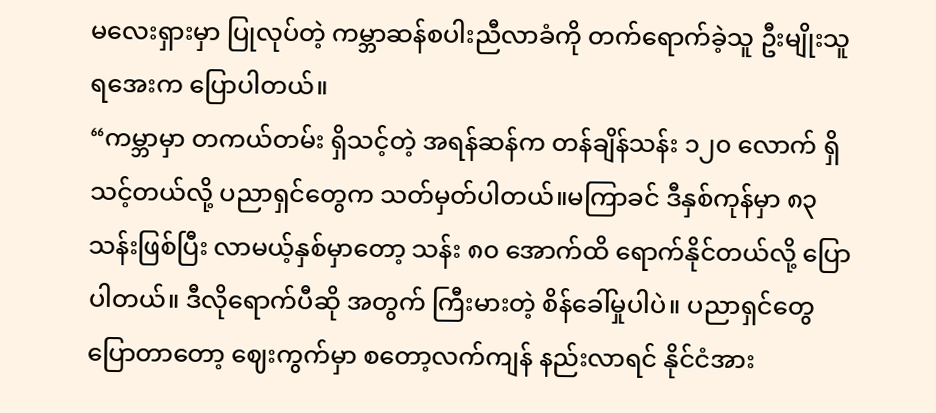မလေးရှားမှာ ပြုလုပ်တဲ့ ကမ္ဘာဆန်စပါးညီလာခံကို တက်ရောက်ခဲ့သူ ဦးမျိုးသူရအေးက ပြောပါတယ်။
“ကမ္ဘာမှာ တကယ်တမ်း ရှိသင့်တဲ့ အရန်ဆန်က တန်ချိန်သန်း ၁၂၀ လောက် ရှိသင့်တယ်လို့ ပညာရှင်တွေက သတ်မှတ်ပါတယ်။မကြာခင် ဒီနှစ်ကုန်မှာ ၈၃သန်းဖြစ်ပြီး လာမယ့်နှစ်မှာတော့ သန်း ၈၀ အောက်ထိ ရောက်နိုင်တယ်လို့ ပြောပါတယ်။ ဒီလိုရောက်ပီဆို အတွက် ကြီးမားတဲ့ စိန်ခေါ်မှုပါပဲ။ ပညာရှင်တွေ ပြောတာတော့ ဈေးကွက်မှာ စတော့လက်ကျန် နည်းလာရင် နိုင်ငံအား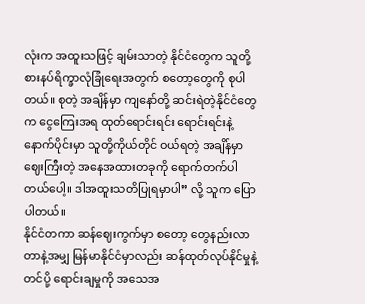လုံးက အထူးသဖြင့် ချမ်းသာတဲ့ နိုင်ငံတွေက သူတို့ စားနပ်ရိက္ခာလုံခြုံရေးအတွက် စတော့တွေကို စုပါတယ်။ စုတဲ့ အချိန်မှာ ကျနော်တို့ ဆင်းရဲတဲ့နိုင်ငံတွေက ငွေကြေးအရ ထုတ်ရောင်းရင်း ရောင်းရင်းနဲ့ နောက်ပိုင်းမှာ သူတို့ကိုယ်တိုင် ဝယ်ရတဲ့ အချိန်မှာ ဈေးကြီးတဲ့ အနေအထားတခုကို ရောက်တက်ပါတယ်ပေါ့။ ဒါအထူးသတိပြုရမှာပါ” လို့ သူက ပြောပါတယ်။
နိုင်ငံတကာ ဆန်ဈေးကွက်မှာ စတော့ တွေနည်းလာတာနဲ့အမျှ မြန်မာနိုင်ငံမှာလည်း ဆန်ထုတ်လုပ်နိုင်မှုနဲ့ တင်ပို့ ရောင်းချမှုကို အသေအ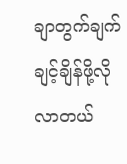ချာတွက်ချက် ချင့်ချိန်ဖို့လိုလာတယ်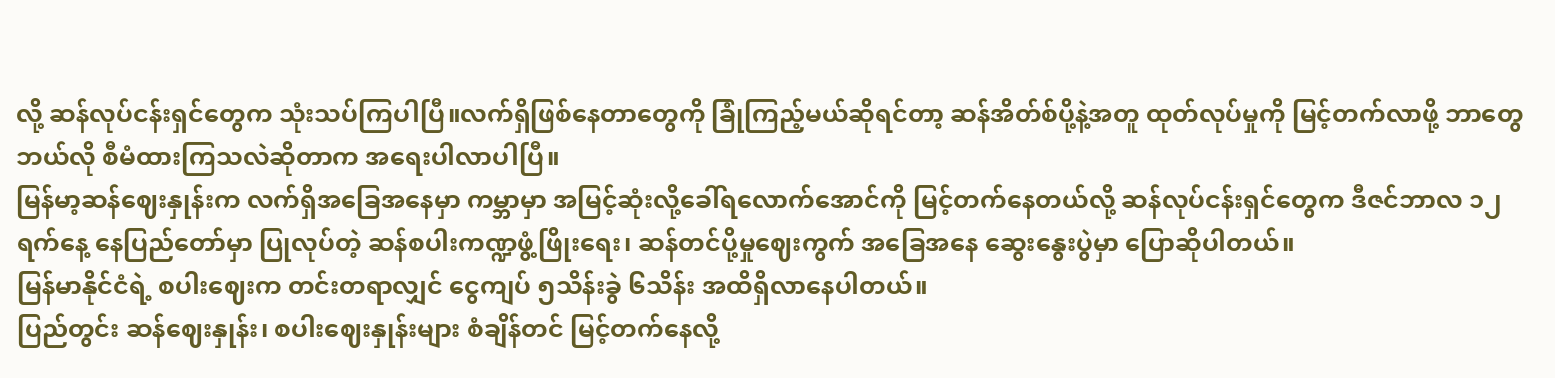လို့ ဆန်လုပ်ငန်းရှင်တွေက သုံးသပ်ကြပါပြီ။လက်ရှိဖြစ်နေတာတွေကို ခြုံကြည့်မယ်ဆိုရင်တာ့ ဆန်အိတ်စ်ပို့နဲ့အတူ ထုတ်လုပ်မှုကို မြင့်တက်လာဖို့ ဘာတွေဘယ်လို စီမံထားကြသလဲဆိုတာက အရေးပါလာပါပြီ။
မြန်မာ့ဆန်ဈေးနှုန်းက လက်ရှိအခြေအနေမှာ ကမ္ဘာမှာ အမြင့်ဆုံးလို့ခေါ်ရလောက်အောင်ကို မြင့်တက်နေတယ်လို့ ဆန်လုပ်ငန်းရှင်တွေက ဒီဇင်ဘာလ ၁၂ ရက်နေ့ နေပြည်တော်မှာ ပြုလုပ်တဲ့ ဆန်စပါးကဏ္ဍဖွံ့ဖြိုးရေး၊ ဆန်တင်ပို့မှုဈေးကွက် အခြေအနေ ဆွေးနွေးပွဲမှာ ပြောဆိုပါတယ်။
မြန်မာနိုင်ငံရဲ့ စပါးဈေးက တင်းတရာလျှင် ငွေကျပ် ၅သိန်းခွဲ ၆သိန်း အထိရှိလာနေပါတယ်။
ပြည်တွင်း ဆန်ဈေးနှုန်း၊ စပါးဈေးနှုန်းများ စံချိန်တင် မြင့်တက်နေလို့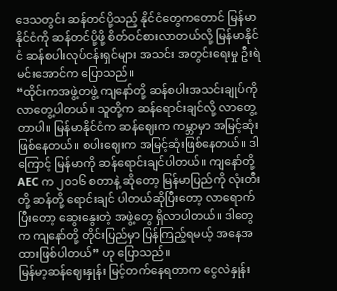ဒေသတွင်း ဆန်တင်ပို့သည့် နိုင်ငံတွေကတောင် မြန်မာနိုင်ငံကို ဆန်တင်ပို့ဖို့ စိတ်ဝင်စားလာတယ်လို့ မြန်မာနိုင်ငံ ဆန်စပါးလုပ်ငန်းရှင်များ အသင်း အတွင်းရေးမှု ဦးရဲမင်းအောင်က ပြောသည်။
“ထိုင်းကအဖွဲ့တဖွဲ့ ကျနော်တို့ ဆန်စပါးအသင်းချုပ်ကို လာတွေ့ပါတယ်။ သူတို့က ဆန်ရောင်းချင်လို့ လာတွေ့တာပါ။ မြန်မာနိုင်ငံက ဆန်ဈေးက ကမ္ဘာမှာ အမြင့်ဆုံးဖြစ်နေတယ်။ စပါးဈေးက အမြင့်ဆုံးဖြစ်နေတယ်။ ဒါကြောင့် မြန်မာကို ဆန်ရောင်းချင်ပါတယ်။ ကျနော်တို့ AEC က ၂၀၁၆ စတာနဲ့ ဆိုတော့ မြန်မာပြည်ကို လုံးတီးတို့ ဆန်တို့ ရောင်းချင် ပါတယ်ဆိုပြီးတော့ လာရောက်ပြီးတော့ ဆွေးနွေးတဲ့ အဖွဲ့တွေ ရှိလာပါတယ်။ ဒါတွေက ကျနော်တို့ တိုင်းပြည်မှာ ပြန်ကြည့်ရမယ့် အနေအထားဖြစ်ပါတယ်” ဟု ပြောသည်။
မြန်မာ့ဆန်ဈေးနှုန်း မြင့်တက်နေရတာက ငွေလဲနှုန်း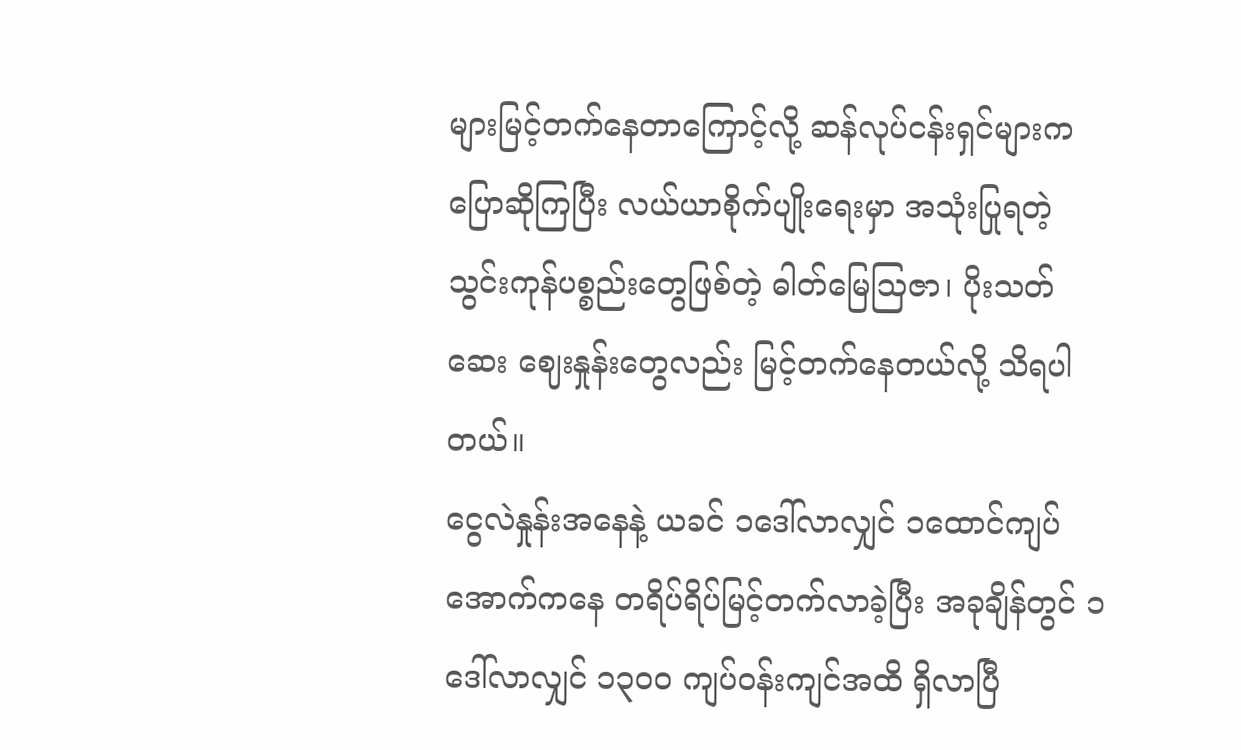များမြင့်တက်နေတာကြောင့်လို့ ဆန်လုပ်ငန်းရှင်များက ပြောဆိုကြပြီး လယ်ယာစိုက်ပျိုးရေးမှာ အသုံးပြုရတဲ့ သွင်းကုန်ပစ္စည်းတွေဖြစ်တဲ့ ဓါတ်မြေသြဇာ၊ ပိုးသတ်ဆေး ဈေးနှုန်းတွေလည်း မြင့်တက်နေတယ်လို့ သိရပါတယ်။
ငွေလဲနှုန်းအနေနဲ့ ယခင် ၁ဒေါ်လာလျှင် ၁ထောင်ကျပ်အောက်ကနေ တရိပ်ရိပ်မြင့်တက်လာခဲ့ပြီး အခုချိန်တွင် ၁ဒေါ်လာလျှင် ၁၃၀၀ ကျပ်ဝန်းကျင်အထိ ရှိလာပြီ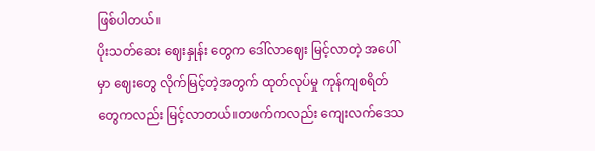ဖြစ်ပါတယ်။
ပိုးသတ်ဆေး ဈေးနှုန်း တွေက ဒေါ်လာဈေး မြင့်လာတဲ့ အပေါ်မှာ ဈေးတွေ လိုက်မြင့်တဲ့အတွက် ထုတ်လုပ်မှု ကုန်ကျစရိတ်တွေကလည်း မြင့်လာတယ်။တဖက်ကလည်း ကျေးလက်ဒေသ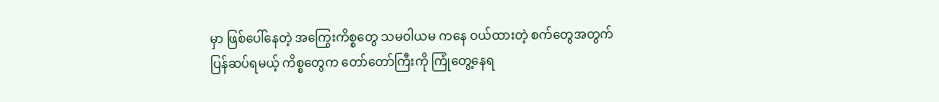မှာ ဖြစ်ပေါ်နေတဲ့ အကြွေးကိစ္စတွေ သမဝါယမ ကနေ ဝယ်ထားတဲ့ စက်တွေအတွက် ပြန်ဆပ်ရမယ့် ကိစ္စတွေက တော်တော်ကြီးကို ကြုံတွေ့နေရ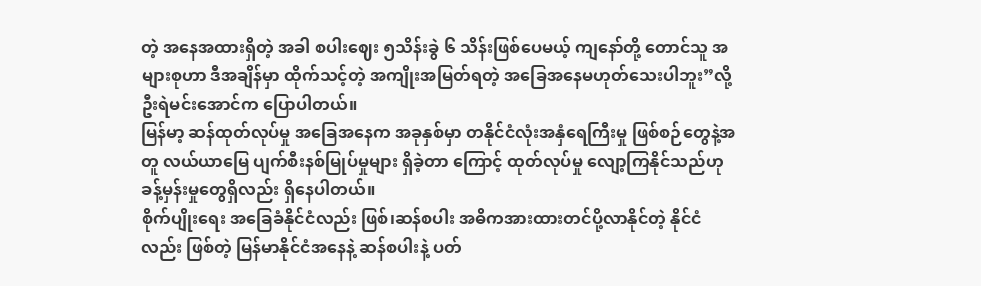တဲ့ အနေအထားရှိတဲ့ အခါ စပါးဈေး ၅သိန်းခွဲ ၆ သိန်းဖြစ်ပေမယ့် ကျနော်တို့ တောင်သူ အများစုဟာ ဒီအချိန်မှာ ထိုက်သင့်တဲ့ အကျိုးအမြတ်ရတဲ့ အခြေအနေမဟုတ်သေးပါဘူး”လို့ ဦးရဲမင်းအောင်က ပြောပါတယ်။
မြန်မာ့ ဆန်ထုတ်လုပ်မှု အခြေအနေက အခုနှစ်မှာ တနိုင်ငံလုံးအနှံရေကြီးမှု ဖြစ်စဉ်တွေနဲ့အတူ လယ်ယာမြေ ပျက်စီးနစ်မြုပ်မှုများ ရှိခဲ့တာ ကြောင့် ထုတ်လုပ်မှု လျော့ကြနိုင်သည်ဟု ခန့်မှန်းမှုတွေရှိလည်း ရှိနေပါတယ်။
စိုက်ပျိုးရေး အခြေခံနိုင်ငံလည်း ဖြစ်၊ဆန်စပါး အဓိကအားထားတင်ပို့လာနိုင်တဲ့ နိုင်ငံလည်း ဖြစ်တဲ့ မြန်မာနိုင်ငံအနေနဲ့ ဆန်စပါးနဲ့ ပတ်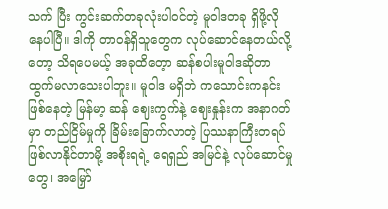သက် ပြီး ကွင်းဆက်တခုလုံးပါဝင်တဲ့ မူဝါဒတခု ရှိဖို့လိုနေပါပြီ။ ဒါကို တာဝန်ရှိသူတွေက လုပ်ဆောင်နေတယ်လို့တော့ သိရပေမယ့် အခုထိတေ့ာ ဆန်စပါးမူဝါဒဆိုတာ ထွက်မလာသေးပါဘူး။ မူဝါဒ မရှိဘဲ ကသောင်းကနင်းဖြစ်နေတဲ့ မြန်မာ့ ဆန် ဈေးကွက်နဲ့ ဈေးနှုန်းက အနာဂတ်မှာ တည်ငြိမ်မှုကို ခြိမ်းခြောက်လာတဲ့ ပြဿနာကြီးတရပ်ဖြစ်လာနိုင်တာမို့ အစိုးရရဲ့ ရေရှည် အမြင်နဲ့ လုပ်ဆောင်မှုတွေ၊ အမြှော်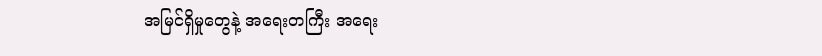အမြင်ရှိမှုတွေနဲ့ အရေးတကြီး အရေး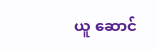ယူ ဆောင်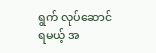ရွက် လုပ်ဆောင်ရမယ့် အ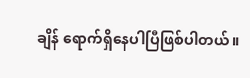ချိန် ရောက်ရှိနေပါပြီဖြစ်ပါတယ်။